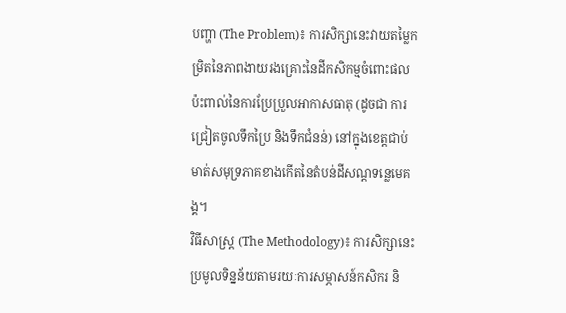បញ្ហា (The Problem)៖ ការសិក្សានេះវាយតម្លៃកម្រិតនៃភាពងាយរងគ្រោះនៃដីកសិកម្មចំពោះផលប៉ះពាល់នៃការប្រែប្រួលអាកាសធាតុ (ដូចជា ការជ្រៀតចូលទឹកប្រៃ និងទឹកជំនន់) នៅក្នុងខេត្តជាប់មាត់សមុទ្រភាគខាងកើតនៃតំបន់ដីសណ្តទន្លេមេគង្គ។
វិធីសាស្ត្រ (The Methodology)៖ ការសិក្សានេះប្រមូលទិន្នន័យតាមរយៈការសម្ភាសន៍កសិករ និ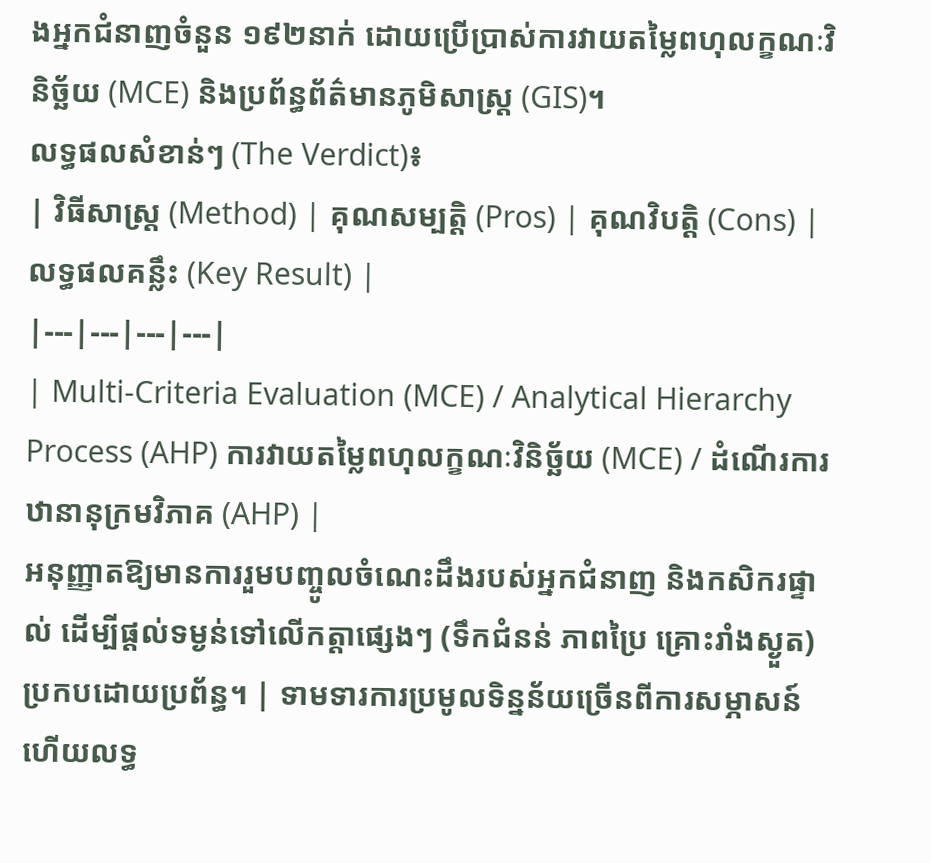ងអ្នកជំនាញចំនួន ១៩២នាក់ ដោយប្រើប្រាស់ការវាយតម្លៃពហុលក្ខណៈវិនិច្ឆ័យ (MCE) និងប្រព័ន្ធព័ត៌មានភូមិសាស្ត្រ (GIS)។
លទ្ធផលសំខាន់ៗ (The Verdict)៖
| វិធីសាស្ត្រ (Method) | គុណសម្បត្តិ (Pros) | គុណវិបត្តិ (Cons) | លទ្ធផលគន្លឹះ (Key Result) |
|---|---|---|---|
| Multi-Criteria Evaluation (MCE) / Analytical Hierarchy Process (AHP) ការវាយតម្លៃពហុលក្ខណៈវិនិច្ឆ័យ (MCE) / ដំណើរការឋានានុក្រមវិភាគ (AHP) |
អនុញ្ញាតឱ្យមានការរួមបញ្ចូលចំណេះដឹងរបស់អ្នកជំនាញ និងកសិករផ្ទាល់ ដើម្បីផ្តល់ទម្ងន់ទៅលើកត្តាផ្សេងៗ (ទឹកជំនន់ ភាពប្រៃ គ្រោះរាំងស្ងួត) ប្រកបដោយប្រព័ន្ធ។ | ទាមទារការប្រមូលទិន្នន័យច្រើនពីការសម្ភាសន៍ ហើយលទ្ធ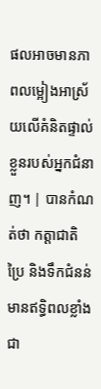ផលអាចមានភាពលម្អៀងអាស្រ័យលើគំនិតផ្ទាល់ខ្លួនរបស់អ្នកជំនាញ។ | បានកំណត់ថា កត្តាជាតិប្រៃ និងទឹកជំនន់ មានឥទ្ធិពលខ្លាំងជា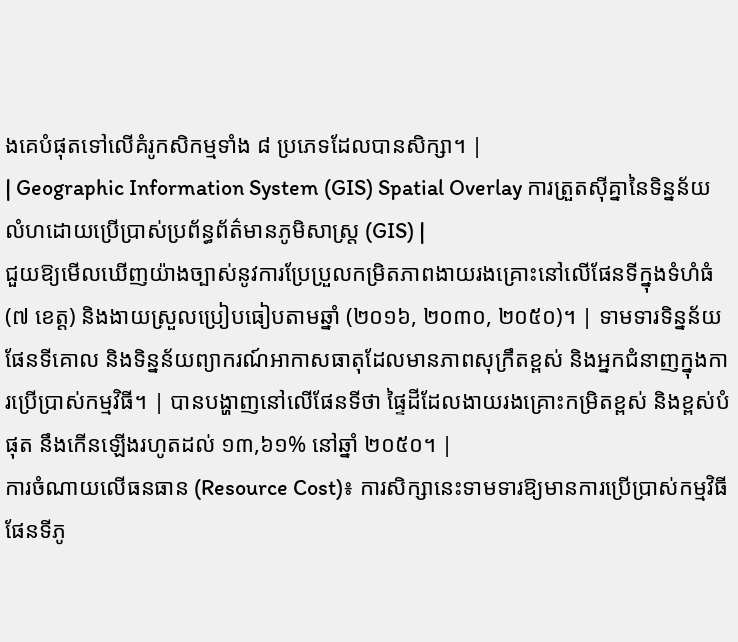ងគេបំផុតទៅលើគំរូកសិកម្មទាំង ៨ ប្រភេទដែលបានសិក្សា។ |
| Geographic Information System (GIS) Spatial Overlay ការត្រួតស៊ីគ្នានៃទិន្នន័យលំហដោយប្រើប្រាស់ប្រព័ន្ធព័ត៌មានភូមិសាស្ត្រ (GIS) |
ជួយឱ្យមើលឃើញយ៉ាងច្បាស់នូវការប្រែប្រួលកម្រិតភាពងាយរងគ្រោះនៅលើផែនទីក្នុងទំហំធំ (៧ ខេត្ត) និងងាយស្រួលប្រៀបធៀបតាមឆ្នាំ (២០១៦, ២០៣០, ២០៥០)។ | ទាមទារទិន្នន័យផែនទីគោល និងទិន្នន័យព្យាករណ៍អាកាសធាតុដែលមានភាពសុក្រឹតខ្ពស់ និងអ្នកជំនាញក្នុងការប្រើប្រាស់កម្មវិធី។ | បានបង្ហាញនៅលើផែនទីថា ផ្ទៃដីដែលងាយរងគ្រោះកម្រិតខ្ពស់ និងខ្ពស់បំផុត នឹងកើនឡើងរហូតដល់ ១៣,៦១% នៅឆ្នាំ ២០៥០។ |
ការចំណាយលើធនធាន (Resource Cost)៖ ការសិក្សានេះទាមទារឱ្យមានការប្រើប្រាស់កម្មវិធីផែនទីភូ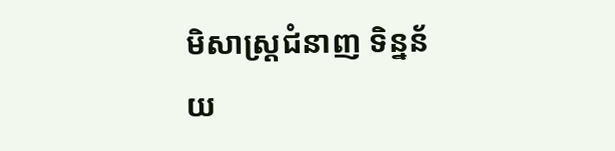មិសាស្ត្រជំនាញ ទិន្នន័យ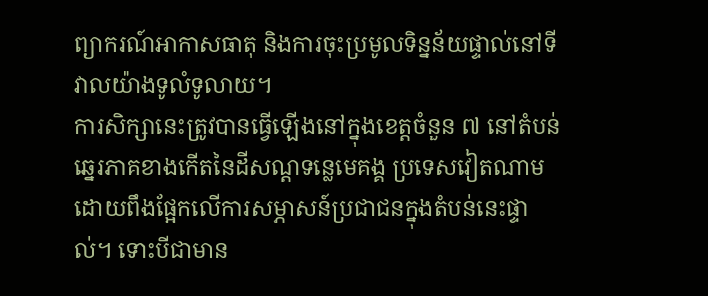ព្យាករណ៍អាកាសធាតុ និងការចុះប្រមូលទិន្នន័យផ្ទាល់នៅទីវាលយ៉ាងទូលំទូលាយ។
ការសិក្សានេះត្រូវបានធ្វើឡើងនៅក្នុងខេត្តចំនួន ៧ នៅតំបន់ឆ្នេរភាគខាងកើតនៃដីសណ្ដទន្លេមេគង្គ ប្រទេសវៀតណាម ដោយពឹងផ្អែកលើការសម្ភាសន៍ប្រជាជនក្នុងតំបន់នេះផ្ទាល់។ ទោះបីជាមាន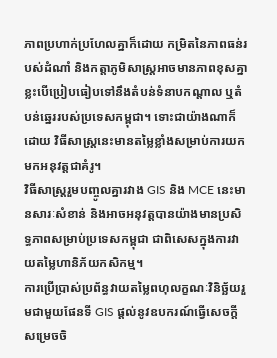ភាពប្រហាក់ប្រហែលគ្នាក៏ដោយ កម្រិតនៃភាពធន់របស់ដំណាំ និងកត្តាភូមិសាស្ត្រអាចមានភាពខុសគ្នាខ្លះបើប្រៀបធៀបទៅនឹងតំបន់ទំនាបកណ្តាល ឬតំបន់ឆ្នេររបស់ប្រទេសកម្ពុជា។ ទោះជាយ៉ាងណាក៏ដោយ វិធីសាស្ត្រនេះមានតម្លៃខ្លាំងសម្រាប់ការយកមកអនុវត្តជាគំរូ។
វិធីសាស្រ្តរួមបញ្ចូលគ្នារវាង GIS និង MCE នេះមានសារៈសំខាន់ និងអាចអនុវត្តបានយ៉ាងមានប្រសិទ្ធភាពសម្រាប់ប្រទេសកម្ពុជា ជាពិសេសក្នុងការវាយតម្លៃហានិភ័យកសិកម្ម។
ការប្រើប្រាស់ប្រព័ន្ធវាយតម្លៃពហុលក្ខណៈវិនិច្ឆ័យរួមជាមួយផែនទី GIS ផ្តល់នូវឧបករណ៍ធ្វើសេចក្តីសម្រេចចិ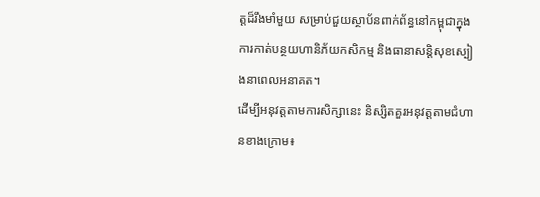ត្តដ៏រឹងមាំមួយ សម្រាប់ជួយស្ថាប័នពាក់ព័ន្ធនៅកម្ពុជាក្នុងការកាត់បន្ថយហានិភ័យកសិកម្ម និងធានាសន្តិសុខស្បៀងនាពេលអនាគត។
ដើម្បីអនុវត្តតាមការសិក្សានេះ និស្សិតគួរអនុវត្តតាមជំហានខាងក្រោម៖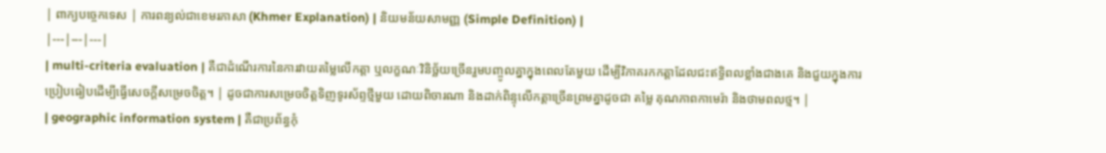| ពាក្យបច្ចេកទេស | ការពន្យល់ជាខេមរភាសា (Khmer Explanation) | និយមន័យសាមញ្ញ (Simple Definition) |
|---|---|---|
| multi-criteria evaluation | គឺជាដំណើរការនៃការវាយតម្លៃលើកត្តា ឬលក្ខណៈវិនិច្ឆ័យច្រើនរួមបញ្ចូលគ្នាក្នុងពេលតែមួយ ដើម្បីវិភាគរកកត្តាដែលជះឥទ្ធិពលខ្លាំងជាងគេ និងជួយក្នុងការប្រៀបធៀបដើម្បីធ្វើសេចក្តីសម្រេចចិត្ត។ | ដូចជាការសម្រេចចិត្តទិញទូរស័ព្ទថ្មីមួយ ដោយពិចារណា និងដាក់ពិន្ទុលើកត្តាច្រើនព្រមគ្នាដូចជា តម្លៃ គុណភាពកាមេរ៉ា និងថាមពលថ្ម។ |
| geographic information system | គឺជាប្រព័ន្ធកុំ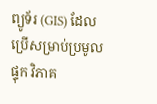ព្យូទ័រ (GIS) ដែលប្រើសម្រាប់ប្រមូល ផ្ទុក វិភាគ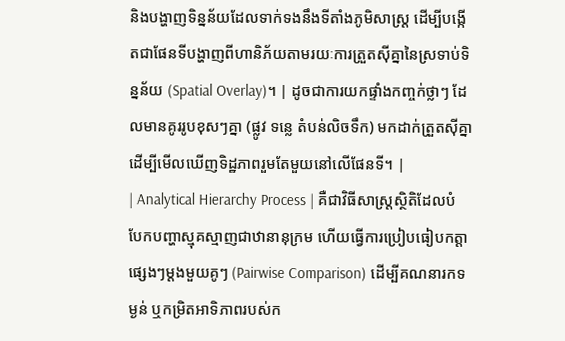និងបង្ហាញទិន្នន័យដែលទាក់ទងនឹងទីតាំងភូមិសាស្ត្រ ដើម្បីបង្កើតជាផែនទីបង្ហាញពីហានិភ័យតាមរយៈការត្រួតស៊ីគ្នានៃស្រទាប់ទិន្នន័យ (Spatial Overlay)។ | ដូចជាការយកផ្ទាំងកញ្ចក់ថ្លាៗ ដែលមានគូររូបខុសៗគ្នា (ផ្លូវ ទន្លេ តំបន់លិចទឹក) មកដាក់ត្រួតស៊ីគ្នា ដើម្បីមើលឃើញទិដ្ឋភាពរួមតែមួយនៅលើផែនទី។ |
| Analytical Hierarchy Process | គឺជាវិធីសាស្ត្រស្ថិតិដែលបំបែកបញ្ហាស្មុគស្មាញជាឋានានុក្រម ហើយធ្វើការប្រៀបធៀបកត្តាផ្សេងៗម្តងមួយគូៗ (Pairwise Comparison) ដើម្បីគណនារកទម្ងន់ ឬកម្រិតអាទិភាពរបស់ក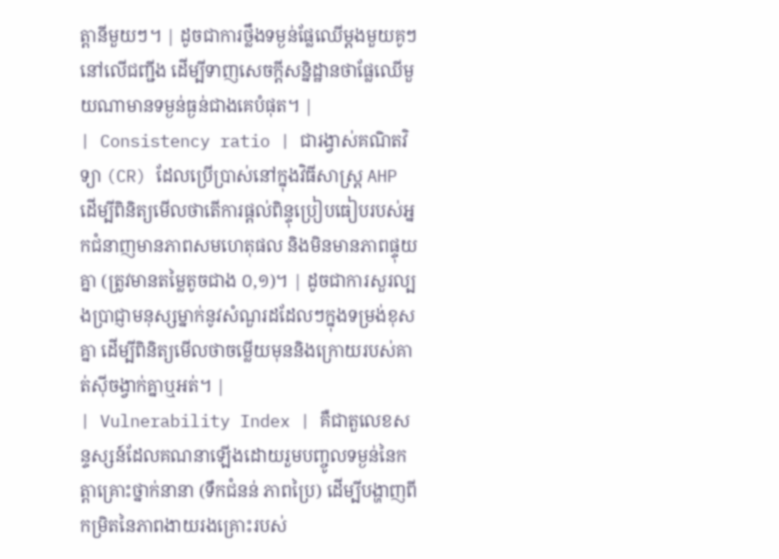ត្តានីមួយៗ។ | ដូចជាការថ្លឹងទម្ងន់ផ្លែឈើម្តងមួយគូៗ នៅលើជញ្ជីង ដើម្បីទាញសេចក្តីសន្និដ្ឋានថាផ្លែឈើមួយណាមានទម្ងន់ធ្ងន់ជាងគេបំផុត។ |
| Consistency ratio | ជារង្វាស់គណិតវិទ្យា (CR) ដែលប្រើប្រាស់នៅក្នុងវិធីសាស្ត្រ AHP ដើម្បីពិនិត្យមើលថាតើការផ្តល់ពិន្ទុប្រៀបធៀបរបស់អ្នកជំនាញមានភាពសមហេតុផល និងមិនមានភាពផ្ទុយគ្នា (ត្រូវមានតម្លៃតូចជាង ០,១)។ | ដូចជាការសួរល្បងប្រាជ្ញាមនុស្សម្នាក់នូវសំណួរដដែលៗក្នុងទម្រង់ខុសគ្នា ដើម្បីពិនិត្យមើលថាចម្លើយមុននិងក្រោយរបស់គាត់ស៊ីចង្វាក់គ្នាឬអត់។ |
| Vulnerability Index | គឺជាតួលេខសន្ទស្សន៍ដែលគណនាឡើងដោយរួមបញ្ចូលទម្ងន់នៃកត្តាគ្រោះថ្នាក់នានា (ទឹកជំនន់ ភាពប្រៃ) ដើម្បីបង្ហាញពីកម្រិតនៃភាពងាយរងគ្រោះរបស់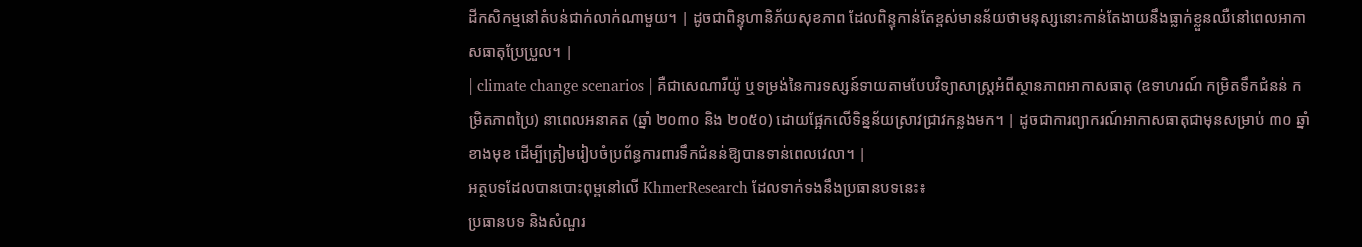ដីកសិកម្មនៅតំបន់ជាក់លាក់ណាមួយ។ | ដូចជាពិន្ទុហានិភ័យសុខភាព ដែលពិន្ទុកាន់តែខ្ពស់មានន័យថាមនុស្សនោះកាន់តែងាយនឹងធ្លាក់ខ្លួនឈឺនៅពេលអាកាសធាតុប្រែប្រួល។ |
| climate change scenarios | គឺជាសេណារីយ៉ូ ឬទម្រង់នៃការទស្សន៍ទាយតាមបែបវិទ្យាសាស្ត្រអំពីស្ថានភាពអាកាសធាតុ (ឧទាហរណ៍ កម្រិតទឹកជំនន់ កម្រិតភាពប្រៃ) នាពេលអនាគត (ឆ្នាំ ២០៣០ និង ២០៥០) ដោយផ្អែកលើទិន្នន័យស្រាវជ្រាវកន្លងមក។ | ដូចជាការព្យាករណ៍អាកាសធាតុជាមុនសម្រាប់ ៣០ ឆ្នាំខាងមុខ ដើម្បីត្រៀមរៀបចំប្រព័ន្ធការពារទឹកជំនន់ឱ្យបានទាន់ពេលវេលា។ |
អត្ថបទដែលបានបោះពុម្ពនៅលើ KhmerResearch ដែលទាក់ទងនឹងប្រធានបទនេះ៖
ប្រធានបទ និងសំណួរ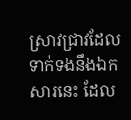ស្រាវជ្រាវដែលទាក់ទងនឹងឯកសារនេះ ដែល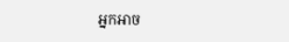អ្នកអាច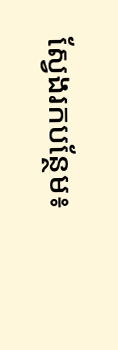ស្វែងរកបន្ថែម៖